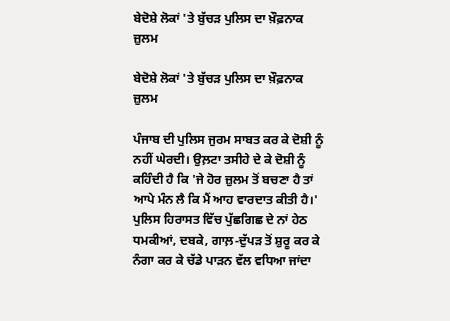ਬੇਦੋਸ਼ੇ ਲੋਕਾਂ 'ਤੇ ਬੁੱਚੜ ਪੁਲਿਸ ਦਾ ਖ਼ੌਫ਼ਨਾਕ ਜ਼ੁਲਮ

ਬੇਦੋਸ਼ੇ ਲੋਕਾਂ 'ਤੇ ਬੁੱਚੜ ਪੁਲਿਸ ਦਾ ਖ਼ੌਫ਼ਨਾਕ ਜ਼ੁਲਮ

ਪੰਜਾਬ ਦੀ ਪੁਲਿਸ ਜੁਰਮ ਸਾਬਤ ਕਰ ਕੇ ਦੋਸ਼ੀ ਨੂੰ ਨਹੀਂ ਘੇਰਦੀ। ਉਲ਼ਟਾ ਤਸੀਹੇ ਦੇ ਕੇ ਦੋਸ਼ੀ ਨੂੰ ਕਹਿੰਦੀ ਹੈ ਕਿ 'ਜੇ ਹੋਰ ਜ਼ੁਲਮ ਤੋਂ ਬਚਣਾ ਹੈ ਤਾਂ ਆਪੇ ਮੰਨ ਲੈ ਕਿ ਮੈਂ ਆਹ ਵਾਰਦਾਤ ਕੀਤੀ ਹੈ।' ਪੁਲਿਸ ਹਿਰਾਸਤ ਵਿੱਚ ਪੁੱਛਗਿਛ ਦੇ ਨਾਂ ਹੇਠ ਧਮਕੀਆਂ, ਦਬਕੇ, ਗਾਲ਼-ਦੁੱਪੜ ਤੋਂ ਸ਼ੁਰੂ ਕਰ ਕੇ ਨੰਗਾ ਕਰ ਕੇ ਚੱਡੇ ਪਾੜਨ ਵੱਲ ਵਧਿਆ ਜਾਂਦਾ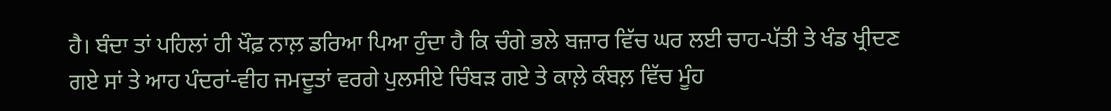ਹੈ। ਬੰਦਾ ਤਾਂ ਪਹਿਲਾਂ ਹੀ ਖੌਫ਼ ਨਾਲ਼ ਡਰਿਆ ਪਿਆ ਹੁੰਦਾ ਹੈ ਕਿ ਚੰਗੇ ਭਲੇ ਬਜ਼ਾਰ ਵਿੱਚ ਘਰ ਲਈ ਚਾਹ-ਪੱਤੀ ਤੇ ਖੰਡ ਖ੍ਰੀਦਣ ਗਏ ਸਾਂ ਤੇ ਆਹ ਪੰਦਰਾਂ-ਵੀਹ ਜਮਦੂਤਾਂ ਵਰਗੇ ਪੁਲਸੀਏ ਚਿੰਬੜ ਗਏ ਤੇ ਕਾਲ਼ੇ ਕੰਬਲ਼ ਵਿੱਚ ਮੂੰਹ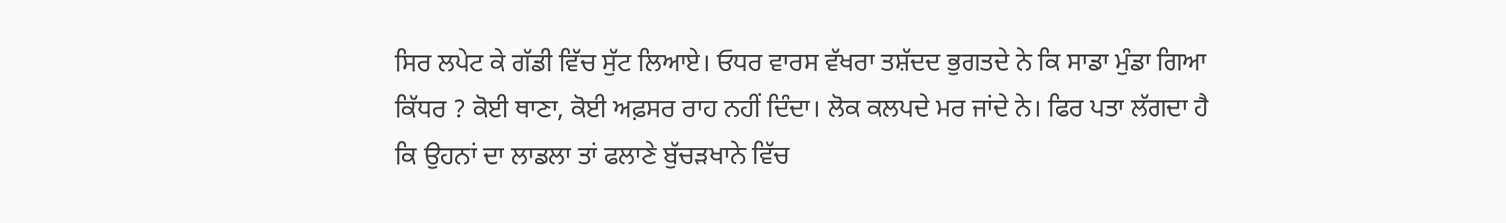ਸਿਰ ਲਪੇਟ ਕੇ ਗੱਡੀ ਵਿੱਚ ਸੁੱਟ ਲਿਆਏ। ਓਧਰ ਵਾਰਸ ਵੱਖਰਾ ਤਸ਼ੱਦਦ ਭੁਗਤਦੇ ਨੇ ਕਿ ਸਾਡਾ ਮੁੰਡਾ ਗਿਆ ਕਿੱਧਰ ? ਕੋਈ ਥਾਣਾ, ਕੋਈ ਅਫ਼ਸਰ ਰਾਹ ਨਹੀਂ ਦਿੰਦਾ। ਲੋਕ ਕਲਪਦੇ ਮਰ ਜਾਂਦੇ ਨੇ। ਫਿਰ ਪਤਾ ਲੱਗਦਾ ਹੈ ਕਿ ਉਹਨਾਂ ਦਾ ਲਾਡਲਾ ਤਾਂ ਫਲਾਣੇ ਬੁੱਚੜਖਾਨੇ ਵਿੱਚ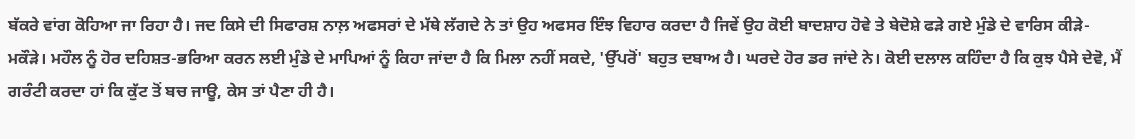ਬੱਕਰੇ ਵਾਂਗ ਕੋਹਿਆ ਜਾ ਰਿਹਾ ਹੈ। ਜਦ ਕਿਸੇ ਦੀ ਸਿਫਾਰਸ਼ ਨਾਲ਼ ਅਫਸਰਾਂ ਦੇ ਮੱਥੇ ਲੱਗਦੇ ਨੇ ਤਾਂ ਉਹ ਅਫਸਰ ਇੰਝ ਵਿਹਾਰ ਕਰਦਾ ਹੈ ਜਿਵੇਂ ਉਹ ਕੋਈ ਬਾਦਸ਼ਾਹ ਹੋਵੇ ਤੇ ਬੇਦੋਸ਼ੇ ਫੜੇ ਗਏ ਮੁੰਡੇ ਦੇ ਵਾਰਿਸ ਕੀੜੇ-ਮਕੌੜੇ। ਮਹੌਲ ਨੂੰ ਹੋਰ ਦਹਿਸ਼ਤ-ਭਰਿਆ ਕਰਨ ਲਈ ਮੁੰਡੇ ਦੇ ਮਾਪਿਆਂ ਨੂੰ ਕਿਹਾ ਜਾਂਦਾ ਹੈ ਕਿ ਮਿਲਾ ਨਹੀਂ ਸਕਦੇ, 'ਉੱਪਰੋਂ' ਬਹੁਤ ਦਬਾਅ ਹੈ। ਘਰਦੇ ਹੋਰ ਡਰ ਜਾਂਦੇ ਨੇ। ਕੋਈ ਦਲਾਲ ਕਹਿੰਦਾ ਹੈ ਕਿ ਕੁਝ ਪੈਸੇ ਦੇਵੋ, ਮੈਂ ਗਰੰਟੀ ਕਰਦਾ ਹਾਂ ਕਿ ਕੁੱਟ ਤੋਂ ਬਚ ਜਾਊ, ਕੇਸ ਤਾਂ ਪੈਣਾ ਹੀ ਹੈ।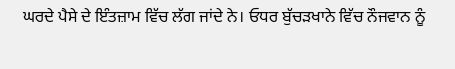ਘਰਦੇ ਪੈਸੇ ਦੇ ਇੰਤਜ਼ਾਮ ਵਿੱਚ ਲੱਗ ਜਾਂਦੇ ਨੇ। ਓਧਰ ਬੁੱਚੜਖਾਨੇ ਵਿੱਚ ਨੌਜਵਾਨ ਨੂੰ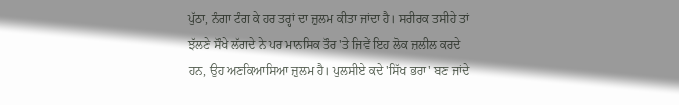ਪੁੱਠਾ, ਨੰਗਾ ਟੰਗ ਕੇ ਹਰ ਤਰ੍ਹਾਂ ਦਾ ਜ਼ੁਲਮ ਕੀਤਾ ਜਾਂਦਾ ਹੈ। ਸਰੀਰਕ ਤਸੀਹੇ ਤਾਂ ਝੱਲਣੇ ਸੌਖੇ ਲੱਗਦੇ ਨੇ ਪਰ ਮਾਨਸਿਕ ਤੌਰ 'ਤੇ ਜਿਵੇਂ ਇਹ ਲੋਕ ਜ਼ਲੀਲ ਕਰਦੇ ਹਨ, ਉਹ ਅਣਕਿਆਸਿਆ ਜ਼ੁਲਮ ਹੈ। ਪੁਲਸੀਏ ਕਦੇ 'ਸਿੱਖ ਭਰਾ' ਬਣ ਜਾਂਦੇ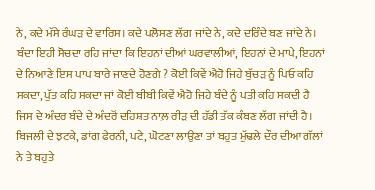ਨੇ, ਕਦੇ ਮੱਸੇ ਰੰਘੜ ਦੇ ਵਾਰਿਸ। ਕਦੇ ਪਲੋਸਣ ਲੱਗ ਜਾਂਦੇ ਨੇ, ਕਦੇ ਦਰਿੰਦੇ ਬਣ ਜਾਂਦੇ ਨੇ। ਬੰਦਾ ਇਹੀ ਸੋਚਦਾ ਰਹਿ ਜਾਂਦਾ ਕਿ ਇਹਨਾਂ ਦੀਆਂ ਘਰਵਾਲੀਆਂ, ਇਹਨਾਂ ਦੇ ਮਾਪੇ, ਇਹਨਾਂ ਦੇ ਨਿਆਣੇ ਇਸ ਪਾਪ ਬਾਰੇ ਜਾਣਦੇ ਹੋਣਗੇ ? ਕੋਈ ਕਿਵੇਂ ਐਹੋ ਜਿਹੇ ਬੁੱਚੜ ਨੂੰ ਪਿਓ ਕਹਿ ਸਕਦਾ, ਪੁੱਤ ਕਹਿ ਸਕਦਾ ਜਾਂ ਕੋਈ ਬੀਬੀ ਕਿਵੇਂ ਐਹੋ ਜਿਹੇ ਬੰਦੇ ਨੂੰ ਪਤੀ ਕਹਿ ਸਕਦੀ ਹੈ ਜਿਸ ਦੇ ਅੰਦਰ ਬੰਦੇ ਦੇ ਅੰਦਰੋਂ ਦਹਿਸ਼ਤ ਨਾਲ਼ ਰੀੜ ਦੀ ਹੱਡੀ ਤੱਕ ਕੰਬਣ ਲੱਗ ਜਾਂਦੀ ਹੈ। ਬਿਜਲੀ ਦੇ ਝਟਕੇ, ਡਾਂਗ ਫੇਰਨੀ, ਪਟੇ, ਘੋਟਣਾ ਲਾਉਣਾ ਤਾਂ ਬਹੁਤ ਮੁੱਢਲੇ ਦੌਰ ਦੀਆ ਗੱਲਾਂ ਨੇ ਤੇ ਬਹੁਤੇ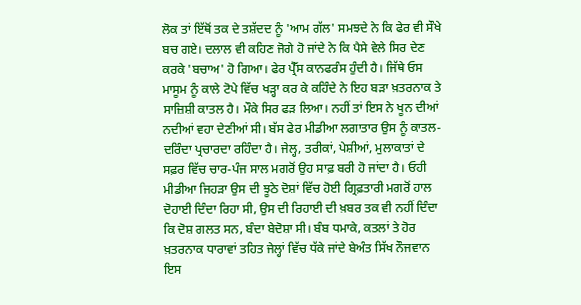ਲੋਕ ਤਾਂ ਇੱਥੋਂ ਤਕ ਦੇ ਤਸ਼ੱਦਦ ਨੂੰ 'ਆਮ ਗੱਲ' ਸਮਝਦੇ ਨੇ ਕਿ ਫੇਰ ਵੀ ਸੌਖੇ ਬਚ ਗਏ। ਦਲਾਲ ਵੀ ਕਹਿਣ ਜੋਗੇ ਹੋ ਜਾਂਦੇ ਨੇ ਕਿ ਪੈਸੇ ਵੇਲੇ ਸਿਰ ਦੇਣ ਕਰਕੇ 'ਬਚਾਅ' ਹੋ ਗਿਆ। ਫੇਰ ਪ੍ਰੈੱਸ ਕਾਨਫਰੰਸ ਹੁੰਦੀ ਹੈ। ਜਿੱਥੇ ਓਸ ਮਾਸੂਮ ਨੂੰ ਕਾਲੇ ਟੋਪੇ ਵਿੱਚ ਖੜ੍ਹਾ ਕਰ ਕੇ ਕਹਿੰਦੇ ਨੇ ਇਹ ਬੜਾ ਖ਼ਤਰਨਾਕ ਤੇ ਸਾਜ਼ਿਸ਼ੀ ਕਾਤਲ ਹੈ। ਮੌਕੇ ਸਿਰ ਫੜ ਲਿਆ। ਨਹੀਂ ਤਾਂ ਇਸ ਨੇ ਖੂਨ ਦੀਆਂ ਨਦੀਆਂ ਵਹਾ ਦੇਣੀਆਂ ਸੀ। ਬੱਸ ਫੇਰ ਮੀਡੀਆ ਲਗਾਤਾਰ ਉਸ ਨੂੰ ਕਾਤਲ-ਦਰਿੰਦਾ ਪ੍ਰਚਾਰਦਾ ਰਹਿੰਦਾ ਹੈ। ਜੇਲ੍ਹ, ਤਰੀਕਾਂ, ਪੇਸ਼ੀਆਂ, ਮੁਲਾਕਾਤਾਂ ਦੇ ਸਫ਼ਰ ਵਿੱਚ ਚਾਰ-ਪੰਜ ਸਾਲ ਮਗਰੋਂ ਉਹ ਸਾਫ਼ ਬਰੀ ਹੋ ਜਾਂਦਾ ਹੈ। ਓਹੀ ਮੀਡੀਆ ਜਿਹੜਾ ਉਸ ਦੀ ਝੂਠੇ ਦੋਸ਼ਾਂ ਵਿੱਚ ਹੋਈ ਗ੍ਰਿਫ਼ਤਾਰੀ ਮਗਰੋਂ ਹਾਲ ਦੋਹਾਈ ਦਿੰਦਾ ਰਿਹਾ ਸੀ, ਉਸ ਦੀ ਰਿਹਾਈ ਦੀ ਖ਼ਬਰ ਤਕ ਵੀ ਨਹੀਂ ਦਿੰਦਾ ਕਿ ਦੋਸ਼ ਗਲਤ ਸਨ, ਬੰਦਾ ਬੇਦੋਸ਼ਾ ਸੀ। ਬੰਬ ਧਮਾਕੇ, ਕਤਲਾਂ ਤੇ ਹੋਰ ਖ਼ਤਰਨਾਕ ਧਾਰਾਵਾਂ ਤਹਿਤ ਜੇਲ੍ਹਾਂ ਵਿੱਚ ਧੱਕੇ ਜਾਂਦੇ ਬੇਅੰਤ ਸਿੱਖ ਨੌਜਵਾਨ ਇਸ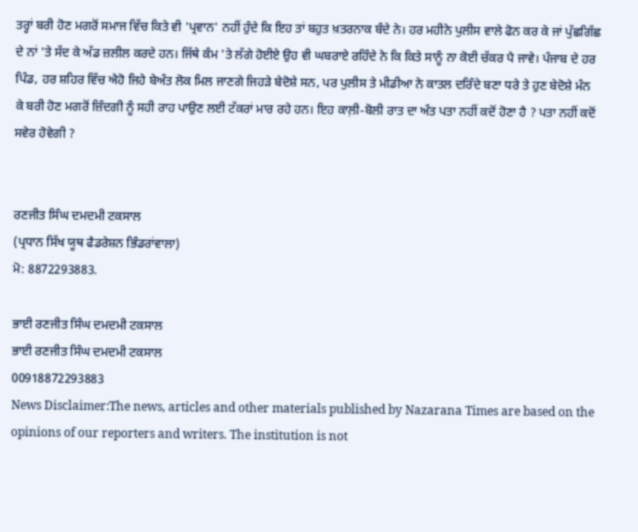ਤਰ੍ਹਾਂ ਬਰੀ ਹੋਣ ਮਗਰੋਂ ਸਮਾਜ ਵਿੱਚ ਕਿਤੇ ਵੀ 'ਪ੍ਰਵਾਨ' ਨਹੀਂ ਹੁੰਦੇ ਕਿ ਇਹ ਤਾਂ ਬਹੁਤ ਖ਼ਤਰਨਾਕ ਬੰਦੇ ਨੇ। ਹਰ ਮਹੀਨੇ ਪੁਲੀਸ ਵਾਲੇ ਫੋਨ ਕਰ ਕੇ ਜਾਂ ਪੁੱਛਗਿੱਛ ਦੇ ਨਾਂ 'ਤੇ ਸੱਦ ਕੇ ਅੱਡ ਜ਼ਲੀਲ ਕਰਦੇ ਹਨ। ਜਿੱਥੇ ਕੰਮ 'ਤੇ ਲੱਗੇ ਹੋਈਏ ਉਹ ਵੀ ਘਬਰਾਏ ਰਹਿੰਦੇ ਨੇ ਕਿ ਕਿਤੇ ਸਾਨੂੰ ਨਾ ਕੋਈ ਚੱਕਰ ਪੈ ਜਾਵੇ। ਪੰਜਾਬ ਦੇ ਹਰ ਪਿੰਡ, ਹਰ ਸ਼ਹਿਰ ਵਿੱਚ ਐਹੋ ਜਿਹੇ ਬੇਅੰਤ ਲੋਕ ਮਿਲ ਜਾਣਗੇ ਜਿਹੜੇ ਬੇਦੋਸ਼ੇ ਸਨ, ਪਰ ਪੁਲੀਸ ਤੇ ਮੀਡੀਆ ਨੇ ਕਾਤਲ ਦਰਿੰਦੇ ਬਣਾ ਧਰੇ ਤੇ ਹੁਣ ਬੇਦੋਸ਼ੇ ਮੰਨ ਕੇ ਬਰੀ ਹੋਣ ਮਗਰੋਂ ਜ਼ਿੰਦਗੀ ਨੂੰ ਸਹੀ ਰਾਹ ਪਾਉਣ ਲਈ ਟੱਕਰਾਂ ਮਾਰ ਰਹੇ ਹਨ। ਇਹ ਕਾਲ਼ੀ-ਬੋਲੀ ਰਾਤ ਦਾ ਅੰਤ ਪਤਾ ਨਹੀਂ ਕਦੋਂ ਹੋਣਾ ਹੈ ? ਪਤਾ ਨਹੀਂ ਕਦੋਂ ਸਵੇਰ ਹੋਵੇਗੀ ?


ਰਣਜੀਤ ਸਿੰਘ ਦਮਦਮੀ ਟਕਸਾਲ
(ਪ੍ਰਧਾਨ ਸਿੱਖ ਯੂਥ ਫੈਡਰੇਸ਼ਨ ਭਿੰਡਰਾਂਵਾਲਾ)
ਮੋ: 8872293883.

ਭਾਈ ਰਣਜੀਤ ਸਿੰਘ ਦਮਦਮੀ ਟਕਸਾਲ
ਭਾਈ ਰਣਜੀਤ ਸਿੰਘ ਦਮਦਮੀ ਟਕਸਾਲ
00918872293883
News Disclaimer:The news, articles and other materials published by Nazarana Times are based on the opinions of our reporters and writers. The institution is not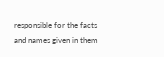responsible for the facts and names given in them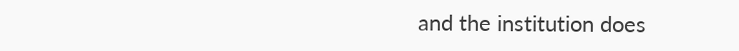and the institution does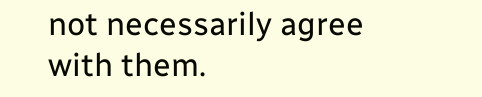not necessarily agree with them.